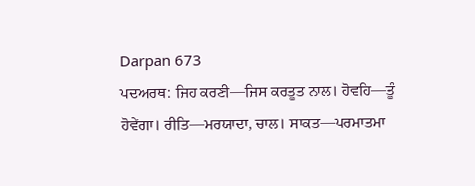Darpan 673
ਪਦਅਰਥ: ਜਿਹ ਕਰਣੀ—ਜਿਸ ਕਰਤੂਤ ਨਾਲ। ਹੋਵਹਿ—ਤੂੰ ਹੋਵੇਂਗਾ। ਰੀਤਿ—ਮਰਯਾਦਾ, ਚਾਲ। ਸਾਕਤ—ਪਰਮਾਤਮਾ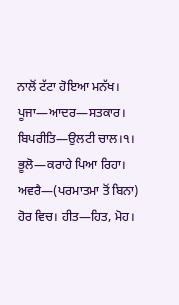ਨਾਲੋਂ ਟੱਟਾ ਹੋਇਆ ਮਨੱਖ। ਪੂਜਾ—ਆਦਰ—ਸਤਕਾਰ। ਬਿਪਰੀਤਿ—ਉਲਟੀ ਚਾਲ।੧।
ਭੂਲੋ—ਕਰਾਹੇ ਪਿਆ ਰਿਹਾ। ਅਵਰੈ—(ਪਰਮਾਤਮਾ ਤੋਂ ਬਿਨਾ) ਹੋਰ ਵਿਚ। ਹੀਤ—ਹਿਤ, ਮੋਹ।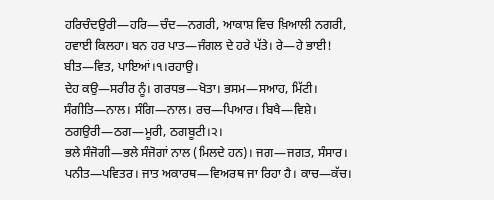ਹਰਿਚੰਦਉਰੀ—ਹਰਿ—ਚੰਦ—ਨਗਰੀ, ਆਕਾਸ਼ ਵਿਚ ਖ਼ਿਆਲੀ ਨਗਰੀ, ਹਵਾਈ ਕਿਲਹਾ। ਬਨ ਹਰ ਪਾਤ—ਜੰਗਲ ਦੇ ਹਰੇ ਪੱਤੇ। ਰੇ—ਹੇ ਭਾਈ! ਬੀਤ—ਵਿਤ, ਪਾਇਆਂ।੧।ਰਹਾਉ।
ਦੇਹ ਕਉ—ਸਰੀਰ ਨੂੰ। ਗਰਧਭ—ਖੋਤਾ। ਭਸਮ—ਸਆਹ, ਮਿੱਟੀ। ਸੰਗੀਤਿ—ਨਾਲ। ਸੰਗਿ—ਨਾਲ। ਰਚ—ਪਿਆਰ। ਬਿਖੈ—ਵਿਸ਼ੇ। ਠਗਉਰੀ—ਠਗ—ਮੂਰੀ, ਠਗਬੂਟੀ।੨।
ਭਲੇ ਸੰਜੋਗੀ—ਭਲੇ ਸੰਜੋਗਾਂ ਨਾਲ (ਮਿਲਦੇ ਹਨ)। ਜਗ—ਜਗਤ, ਸੰਸਾਰ। ਪਨੀਤ—ਪਵਿਤਰ। ਜਾਤ ਅਕਾਰਥ—ਵਿਅਰਥ ਜਾ ਰਿਹਾ ਹੈ। ਕਾਚ—ਕੱਚ।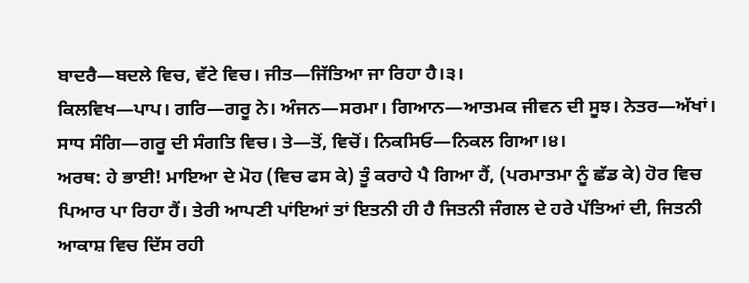ਬਾਦਰੈ—ਬਦਲੇ ਵਿਚ, ਵੱਟੇ ਵਿਚ। ਜੀਤ—ਜਿੱਤਿਆ ਜਾ ਰਿਹਾ ਹੈ।੩।
ਕਿਲਵਿਖ—ਪਾਪ। ਗਰਿ—ਗਰੂ ਨੇ। ਅੰਜਨ—ਸਰਮਾ। ਗਿਆਨ—ਆਤਮਕ ਜੀਵਨ ਦੀ ਸੂਝ। ਨੇਤਰ—ਅੱਖਾਂ। ਸਾਧ ਸੰਗਿ—ਗਰੂ ਦੀ ਸੰਗਤਿ ਵਿਚ। ਤੇ—ਤੋਂ, ਵਿਚੋਂ। ਨਿਕਸਿਓ—ਨਿਕਲ ਗਿਆ।੪।
ਅਰਥ: ਹੇ ਭਾਈ! ਮਾਇਆ ਦੇ ਮੋਹ (ਵਿਚ ਫਸ ਕੇ) ਤੂੰ ਕਰਾਹੇ ਪੈ ਗਿਆ ਹੈਂ, (ਪਰਮਾਤਮਾ ਨੂੰ ਛੱਡ ਕੇ) ਹੋਰ ਵਿਚ ਪਿਆਰ ਪਾ ਰਿਹਾ ਹੈਂ। ਤੇਰੀ ਆਪਣੀ ਪਾਂਇਆਂ ਤਾਂ ਇਤਨੀ ਹੀ ਹੈ ਜਿਤਨੀ ਜੰਗਲ ਦੇ ਹਰੇ ਪੱਤਿਆਂ ਦੀ, ਜਿਤਨੀ ਆਕਾਸ਼ ਵਿਚ ਦਿੱਸ ਰਹੀ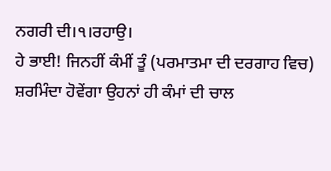ਨਗਰੀ ਦੀ।੧।ਰਹਾਉ।
ਹੇ ਭਾਈ! ਜਿਨਹੀਂ ਕੰਮੀਂ ਤੂੰ (ਪਰਮਾਤਮਾ ਦੀ ਦਰਗਾਹ ਵਿਚ) ਸ਼ਰਮਿੰਦਾ ਹੋਵੇਂਗਾ ਉਹਨਾਂ ਹੀ ਕੰਮਾਂ ਦੀ ਚਾਲ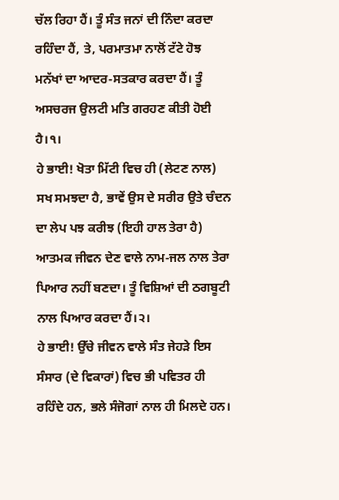ਚੱਲ ਰਿਹਾ ਹੈਂ। ਤੂੰ ਸੰਤ ਜਨਾਂ ਦੀ ਨਿੰਦਾ ਕਰਦਾ ਰਹਿੰਦਾ ਹੈਂ, ਤੇ, ਪਰਮਾਤਮਾ ਨਾਲੋਂ ਟੱਟੇ ਹੋਝ ਮਨੱਖਾਂ ਦਾ ਆਦਰ-ਸਤਕਾਰ ਕਰਦਾ ਹੈਂ। ਤੂੰ ਅਸਚਰਜ ਉਲਟੀ ਮਤਿ ਗਰਹਣ ਕੀਤੀ ਹੋਈ ਹੈ।੧।
ਹੇ ਭਾਈ! ਖੋਤਾ ਮਿੱਟੀ ਵਿਚ ਹੀ (ਲੇਟਣ ਨਾਲ) ਸਖ ਸਮਝਦਾ ਹੈ, ਭਾਵੇਂ ਉਸ ਦੇ ਸਰੀਰ ਉਤੇ ਚੰਦਨ ਦਾ ਲੇਪ ਪਝ ਕਰੀਝ (ਇਹੀ ਹਾਲ ਤੇਰਾ ਹੈ) ਆਤਮਕ ਜੀਵਨ ਦੇਣ ਵਾਲੇ ਨਾਮ-ਜਲ ਨਾਲ ਤੇਰਾ ਪਿਆਰ ਨਹੀਂ ਬਣਦਾ। ਤੂੰ ਵਿਸ਼ਿਆਂ ਦੀ ਠਗਬੂਟੀ ਨਾਲ ਪਿਆਰ ਕਰਦਾ ਹੈਂ।੨।
ਹੇ ਭਾਈ! ਉੱਚੇ ਜੀਵਨ ਵਾਲੇ ਸੰਤ ਜੇਹੜੇ ਇਸ ਸੰਸਾਰ (ਦੇ ਵਿਕਾਰਾਂ) ਵਿਚ ਭੀ ਪਵਿਤਰ ਹੀ ਰਹਿੰਦੇ ਹਨ, ਭਲੇ ਸੰਜੋਗਾਂ ਨਾਲ ਹੀ ਮਿਲਦੇ ਹਨ।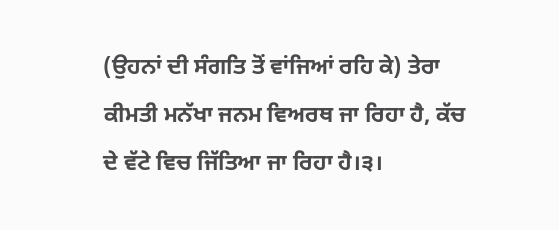(ਉਹਨਾਂ ਦੀ ਸੰਗਤਿ ਤੋਂ ਵਾਂਜਿਆਂ ਰਹਿ ਕੇ) ਤੇਰਾ ਕੀਮਤੀ ਮਨੱਖਾ ਜਨਮ ਵਿਅਰਥ ਜਾ ਰਿਹਾ ਹੈ, ਕੱਚ ਦੇ ਵੱਟੇ ਵਿਚ ਜਿੱਤਿਆ ਜਾ ਰਿਹਾ ਹੈ।੩।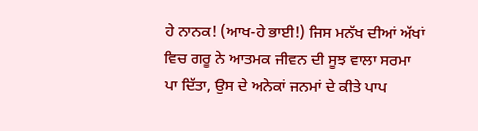ਹੇ ਨਾਨਕ! (ਆਖ-ਹੇ ਭਾਈ!) ਜਿਸ ਮਨੱਖ ਦੀਆਂ ਅੱਖਾਂ ਵਿਚ ਗਰੂ ਨੇ ਆਤਮਕ ਜੀਵਨ ਦੀ ਸੂਝ ਵਾਲਾ ਸਰਮਾ ਪਾ ਦਿੱਤਾ, ਉਸ ਦੇ ਅਨੇਕਾਂ ਜਨਮਾਂ ਦੇ ਕੀਤੇ ਪਾਪ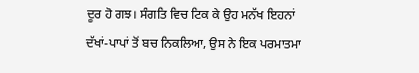ਦੂਰ ਹੋ ਗਝ। ਸੰਗਤਿ ਵਿਚ ਟਿਕ ਕੇ ਉਹ ਮਨੱਖ ਇਹਨਾਂ ਦੱਖਾਂ-ਪਾਪਾਂ ਤੋਂ ਬਚ ਨਿਕਲਿਆ, ਉਸ ਨੇ ਇਕ ਪਰਮਾਤਮਾ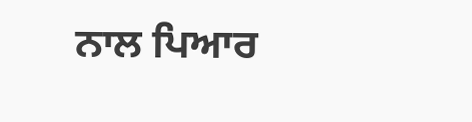ਨਾਲ ਪਿਆਰ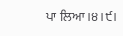ਪਾ ਲਿਆ।੪।੯।